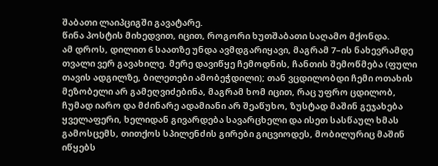შაბათი ლაიპციგში გავატარე.
წინა პოსტის მიხედვით, იცით, როგორი ხუთშაბათი საღამო მქონდა.
ამ დროს, დილით 6 საათზე უნდა ავმდგარიყავი, მაგრამ 7–ის ნახევრამდე თვალი ვერ გავახილე. მერე დავიწყე ჩემოდნის, ჩანთის შემოწმება (ფული თავის ადგილზე, ბილეთები ამობეჭდილი); თან ვცდილობდი ჩემი ოთახის მეზობელი არ გამეღვიძებინა, მაგრამ ხომ იცით, რაც უფრო ცდილობ, ჩუმად იარო და მძინარე ადამიანი არ შეაწუხო, ზუსტად მაშინ გეჯახება ყველაფერი, ხელიდან გივარდება სავარცხელი და ისეთ სასწაულ ხმას გამოსცემს, თითქოს სპილენძის გირები გიცვიოდეს, მობილურიც მაშინ იწყებს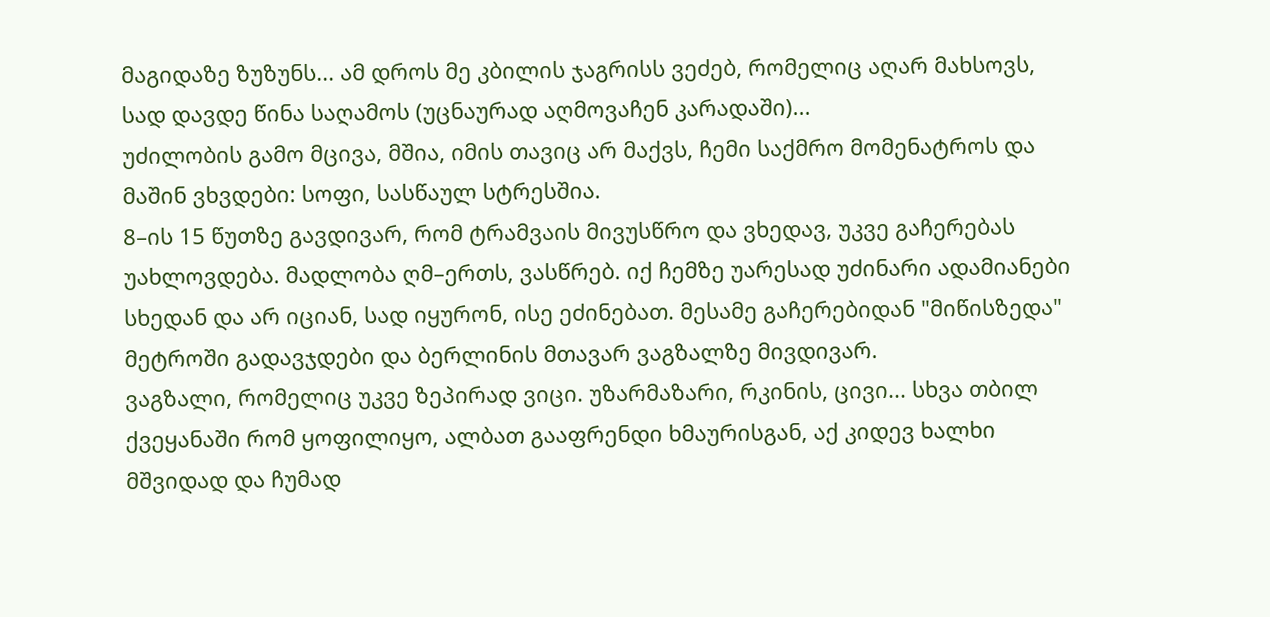მაგიდაზე ზუზუნს... ამ დროს მე კბილის ჯაგრისს ვეძებ, რომელიც აღარ მახსოვს, სად დავდე წინა საღამოს (უცნაურად აღმოვაჩენ კარადაში)...
უძილობის გამო მცივა, მშია, იმის თავიც არ მაქვს, ჩემი საქმრო მომენატროს და მაშინ ვხვდები: სოფი, სასწაულ სტრესშია.
8–ის 15 წუთზე გავდივარ, რომ ტრამვაის მივუსწრო და ვხედავ, უკვე გაჩერებას უახლოვდება. მადლობა ღმ–ერთს, ვასწრებ. იქ ჩემზე უარესად უძინარი ადამიანები სხედან და არ იციან, სად იყურონ, ისე ეძინებათ. მესამე გაჩერებიდან "მიწისზედა" მეტროში გადავჯდები და ბერლინის მთავარ ვაგზალზე მივდივარ.
ვაგზალი, რომელიც უკვე ზეპირად ვიცი. უზარმაზარი, რკინის, ცივი... სხვა თბილ ქვეყანაში რომ ყოფილიყო, ალბათ გააფრენდი ხმაურისგან, აქ კიდევ ხალხი მშვიდად და ჩუმად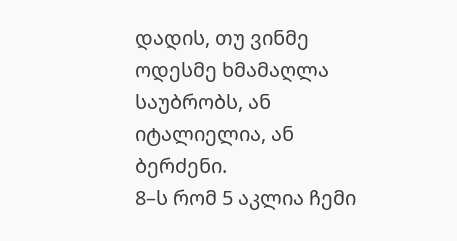დადის, თუ ვინმე ოდესმე ხმამაღლა საუბრობს, ან იტალიელია, ან ბერძენი.
8–ს რომ 5 აკლია ჩემი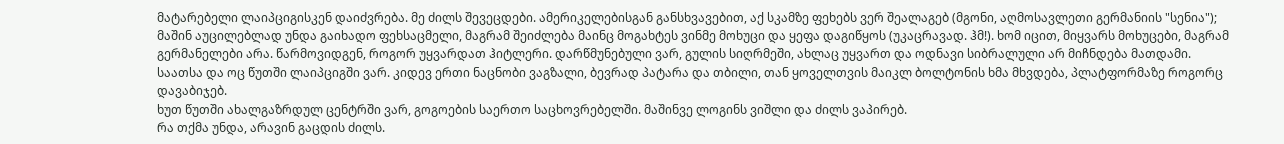მატარებელი ლაიპციგისკენ დაიძვრება. მე ძილს შევეცდები. ამერიკელებისგან განსხვავებით, აქ სკამზე ფეხებს ვერ შეალაგებ (მგონი, აღმოსავლეთი გერმანიის "სენია"); მაშინ აუცილებლად უნდა გაიხადო ფეხსაცმელი, მაგრამ შეიძლება მაინც მოგახტეს ვინმე მოხუცი და ყეფა დაგიწყოს (უკაცრავად. ჰმ!). ხომ იცით, მიყვარს მოხუცები, მაგრამ გერმანელები არა. წარმოვიდგენ, როგორ უყვარდათ ჰიტლერი. დარწმუნებული ვარ, გულის სიღრმეში, ახლაც უყვართ და ოდნავი სიბრალული არ მიჩნდება მათდამი.
საათსა და ოც წუთში ლაიპციგში ვარ. კიდევ ერთი ნაცნობი ვაგზალი, ბევრად პატარა და თბილი, თან ყოველთვის მაიკლ ბოლტონის ხმა მხვდება, პლატფორმაზე როგორც დავაბიჯებ.
ხუთ წუთში ახალგაზრდულ ცენტრში ვარ, გოგოების საერთო საცხოვრებელში. მაშინვე ლოგინს ვიშლი და ძილს ვაპირებ.
რა თქმა უნდა, არავინ გაცდის ძილს.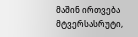მაშინ ირთვება მტვერსასრუტი,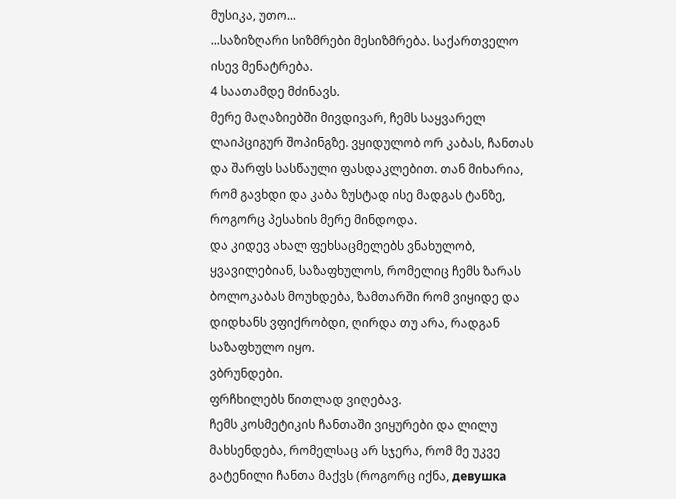მუსიკა, უთო...
...საზიზღარი სიზმრები მესიზმრება. საქართველო ისევ მენატრება.
4 საათამდე მძინავს.
მერე მაღაზიებში მივდივარ, ჩემს საყვარელ ლაიპციგურ შოპინგზე. ვყიდულობ ორ კაბას, ჩანთას და შარფს სასწაული ფასდაკლებით. თან მიხარია, რომ გავხდი და კაბა ზუსტად ისე მადგას ტანზე, როგორც პესახის მერე მინდოდა.
და კიდევ ახალ ფეხსაცმელებს ვნახულობ, ყვავილებიან, საზაფხულოს, რომელიც ჩემს ზარას ბოლოკაბას მოუხდება, ზამთარში რომ ვიყიდე და დიდხანს ვფიქრობდი, ღირდა თუ არა, რადგან საზაფხულო იყო.
ვბრუნდები.
ფრჩხილებს წითლად ვიღებავ.
ჩემს კოსმეტიკის ჩანთაში ვიყურები და ლილუ მახსენდება, რომელსაც არ სჯერა, რომ მე უკვე გატენილი ჩანთა მაქვს (როგორც იქნა, девушка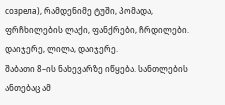созрела), რამდენიმე ტუში, პომადა, ფრჩხილების ლაქი, ფანქრები, ჩრდილები. დაიჯერე, ლილა, დაიჯერე.
შაბათი 8–ის ნახევარზე იწყება. სანთლების ანთებაც ამ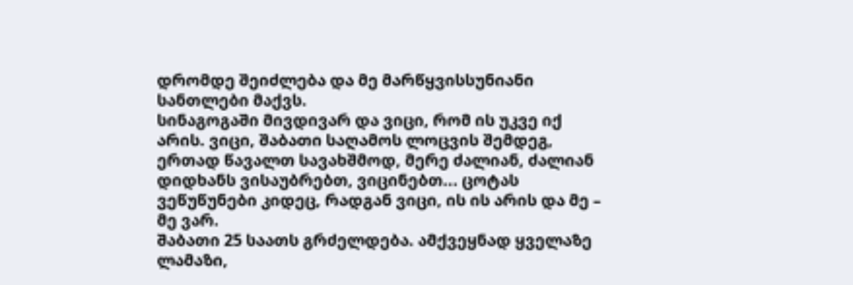დრომდე შეიძლება და მე მარწყვისსუნიანი სანთლები მაქვს.
სინაგოგაში მივდივარ და ვიცი, რომ ის უკვე იქ არის. ვიცი, შაბათი საღამოს ლოცვის შემდეგ, ერთად წავალთ სავახშმოდ, მერე ძალიან, ძალიან დიდხანს ვისაუბრებთ, ვიცინებთ... ცოტას ვეწუწუნები კიდეც, რადგან ვიცი, ის ის არის და მე – მე ვარ.
შაბათი 25 საათს გრძელდება. ამქვეყნად ყველაზე ლამაზი,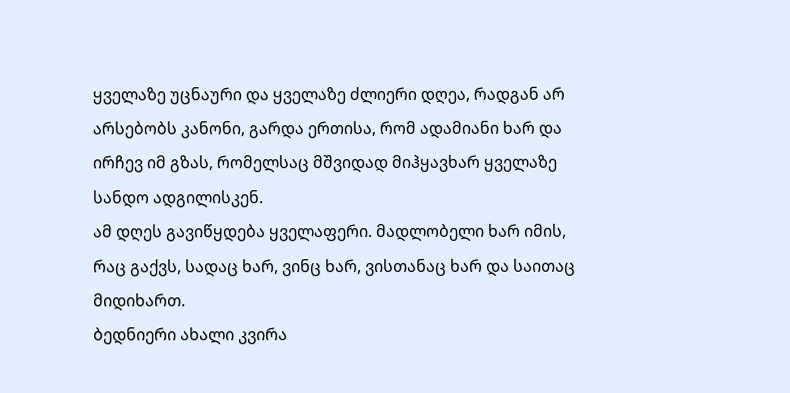ყველაზე უცნაური და ყველაზე ძლიერი დღეა, რადგან არ არსებობს კანონი, გარდა ერთისა, რომ ადამიანი ხარ და ირჩევ იმ გზას, რომელსაც მშვიდად მიჰყავხარ ყველაზე სანდო ადგილისკენ.
ამ დღეს გავიწყდება ყველაფერი. მადლობელი ხარ იმის, რაც გაქვს, სადაც ხარ, ვინც ხარ, ვისთანაც ხარ და საითაც მიდიხართ.
ბედნიერი ახალი კვირა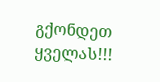გქონდეთ ყველას!!!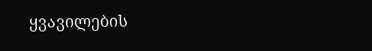ყვავილების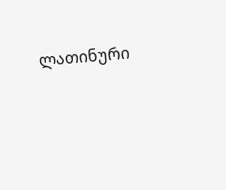ლათინური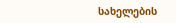სახელების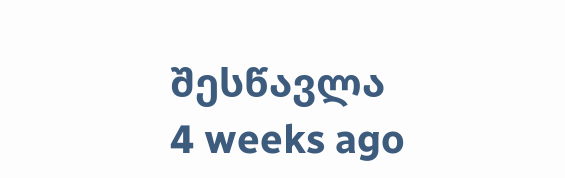შესწავლა
4 weeks ago